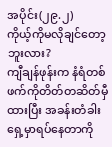အပိုင်း(၂၉.၂)
ကိုယ့်ကိုမလိုချင်တော့ဘူးလား?
ကျီချန်ဖုန်းက နံရံတစ်ဖက်ကိုတိတ်တဆိတ်မှီထားပြီး အခန်းတံခါးရှေ့မှာရပ်နေတာကို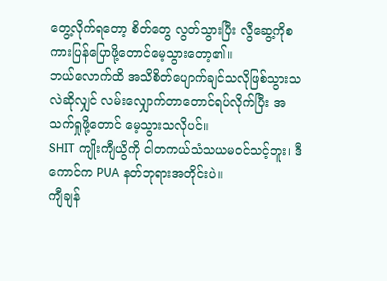တွေ့လိုက်ရတော့ စိတ်တွေ လွတ်သွားပြီး လွီဆွေ့ကိုစကားပြန်ပြောဖို့တောင်မေ့သွားတော့၏။
ဘယ်လောက်ထိ အသိစိတ်ပျောက်ချင်သလိုဖြစ်သွားသလဲဆိုလျှင် လမ်းလျှောက်တာတောင်ရပ်လိုက်ပြီး အသက်ရှုဖို့တောင် မေ့သွားသလိုပင်။
SHIT ကျိုးကျီယွိကို ငါတကယ်သံသယမ၀င်သင့်ဘူး၊ ဒီကောင်က PUA နတ်ဘုရားအတိုင်းပဲ။
ကျီချန်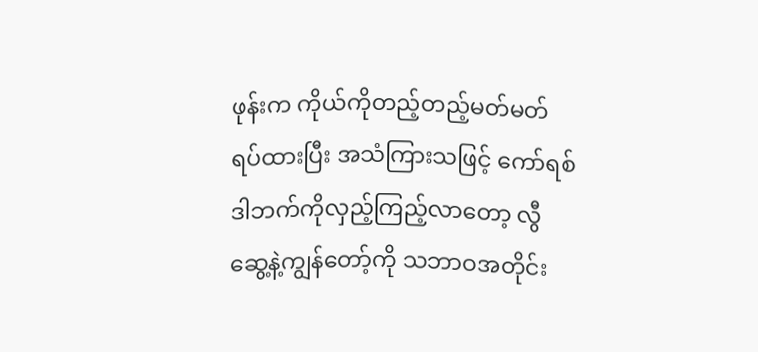ဖုန်းက ကိုယ်ကိုတည့်တည့်မတ်မတ်ရပ်ထားပြီး အသံကြားသဖြင့် ကော်ရစ်ဒါဘက်ကိုလှည့်ကြည့်လာတော့ လွီဆွေ့နဲ့ကျွန်တော့်ကို သဘာဝအတိုင်း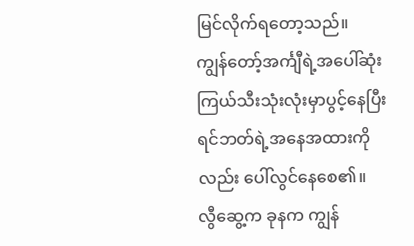မြင်လိုက်ရတော့သည်။
ကျွန်တော့်အင်္ကျီရဲ့အပေါ်ဆုံး ကြယ်သီးသုံးလုံးမှာပွင့်နေပြီး ရင်ဘတ်ရဲ့အနေအထားကိုလည်း ပေါ်လွင်နေစေ၏။
လွီဆွေ့က ခုနက ကျွန်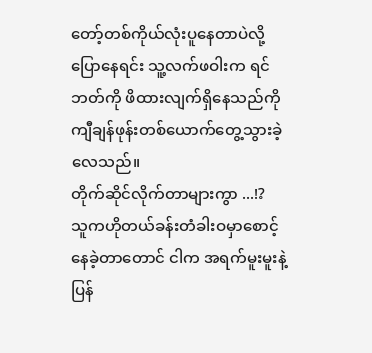တော့်တစ်ကိုယ်လုံးပူနေတာပဲလို့ပြောနေရင်း သူ့လက်ဖဝါးက ရင်ဘတ်ကို ဖိထားလျက်ရှိနေသည်ကို ကျီချန်ဖုန်းတစ်ယောက်တွေ့သွားခဲ့လေသည်။
တိုက်ဆိုင်လိုက်တာများကွာ ...!?
သူကဟိုတယ်ခန်းတံခါးဝမှာစောင့်နေခဲ့တာတောင် ငါက အရက်မူးမူးနဲ့ပြန်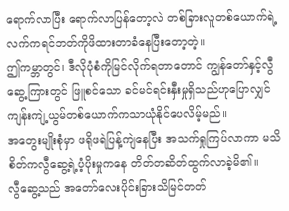ရောက်လာပြီး ရောက်လာပြန်တော့လဲ တစ်ခြားလူတစ်ယောက်ရဲ့လက်ကရင်ဘတ်ကိုဖိထားတာခံနေပြီးတော့တဲ့။
ဤကမ္ဘာတွင်၊ ဒီလိုပုံစံကိုမြင်လိုက်ရတာတောင် ကျွန်တော်နှင့်လွီဆွေ့ကြားတွင် ဖြူစင်သော ခင်မင်ရင်းနှီးမှုရှိသည်ဟုပြောလျှင် ကျန်းကျဲ့ယွမ်တစ်ယောက်ကသာယုံနိုင်ပေလိမ့်မည်။
အတွေးမျိုးစုံမှာ ဖရိုဖရဲပြန့်ကျဲနေပြီး အသက်ရှုကြပ်လာကာ မသိစိတ်ကလွီဆွေ့ရဲ့ပံ့ပိုးမှုကနေ တိတ်တဆိတ်ထွက်လာခဲ့မိ၏။
လွီဆွေ့သည် အတော်လေးပိုင်းခြားသိမြင်တတ်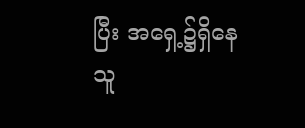ပြီး အရှေ့၌ရှိနေသူ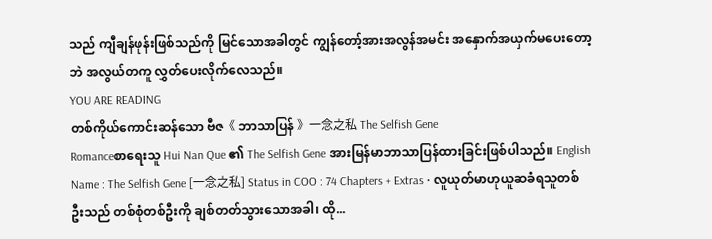သည် ကျီချန်ဖုန်းဖြစ်သည်ကို မြင်သောအခါတွင် ကျွန်တော့်အားအလွန်အမင်း အနှောက်အယှက်မပေးတော့ဘဲ အလွယ်တကူ လွှတ်ပေးလိုက်လေသည်။
YOU ARE READING
တစ်ကိုယ်ကောင်းဆန်သော ဗီဇ《 ဘာသာပြန် 》一念之私 The Selfish Gene
Romanceစာရေးသူ Hui Nan Que ၏ The Selfish Gene အားမြန်မာဘာသာပြန်ထားခြင်းဖြစ်ပါသည်။ English Name : The Selfish Gene [一念之私] Status in COO : 74 Chapters + Extras • လူယုတ်မာဟုယူဆခံရသူတစ်ဦးသည် တစ်စုံတစ်ဦးကို ချစ်တတ်သွားသောအခါ၊ ထို...